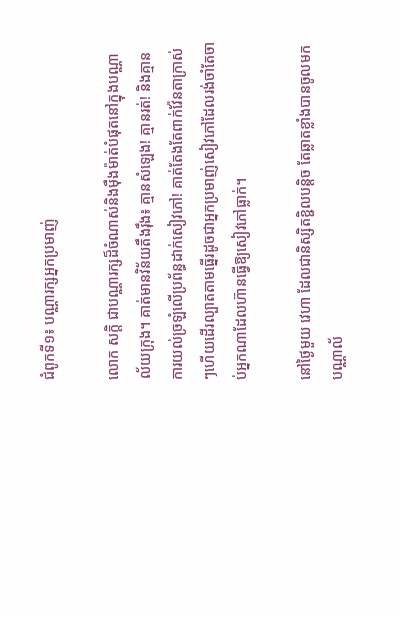ជំពូកទី១៖ បណ្ណារក្សអ្នកប្រមាញ់

លោក សក្តិ ជាបណ្ណារក្សដ៏ចំណាស់និងម៉ឺងម៉ាត់បំផុតនៅក្នុងបណ្ណាល័យក្រុង។ គាត់មានវិន័យតឹងរ៉ឹង៖ គ្មានសំឡេង! គ្មានរត់! និងគ្មានការយល់ច្រឡំលើប្រព័ន្ធដាក់សៀវភៅ! គាត់តែងតែពាក់វ៉ែនតាក្រាស់ៗហើយដើរល្បាតតាមធ្នើរដូចជាអ្នកប្រមាញ់សៀវភៅដែលរង់ចាំតែចាប់អ្នកណាដែលហ៊ានធ្វើឱ្យសៀវភៅធ្លាក់។

នៅថ្ងៃមួយ វេហា ដែលជានិស្សិតខ្ជិលបន្តិច តែឆ្លាតខ្លាំងបានចូលមកបណ្ណាល័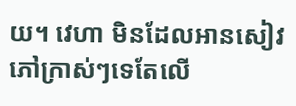យ។ វេហា មិនដែលអានសៀវភៅក្រាស់ៗទេតែលើ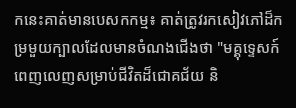កនេះគាត់មានបេសកកម្ម៖ គាត់ត្រូវរកសៀវភៅដ៏កម្រមួយក្បាលដែលមានចំណងជើងថា "មគ្គុទ្ទេសក៍ពេញលេញសម្រាប់ជីវិតដ៏ជោគជ័យ និ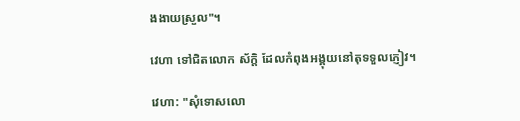ងងាយស្រួល"។

វេហា ទៅជិតលោក ស័ក្តិ ដែលកំពុងអង្គុយនៅតុទទួលភ្ញៀវ។

វេហា: "សុំទោសលោ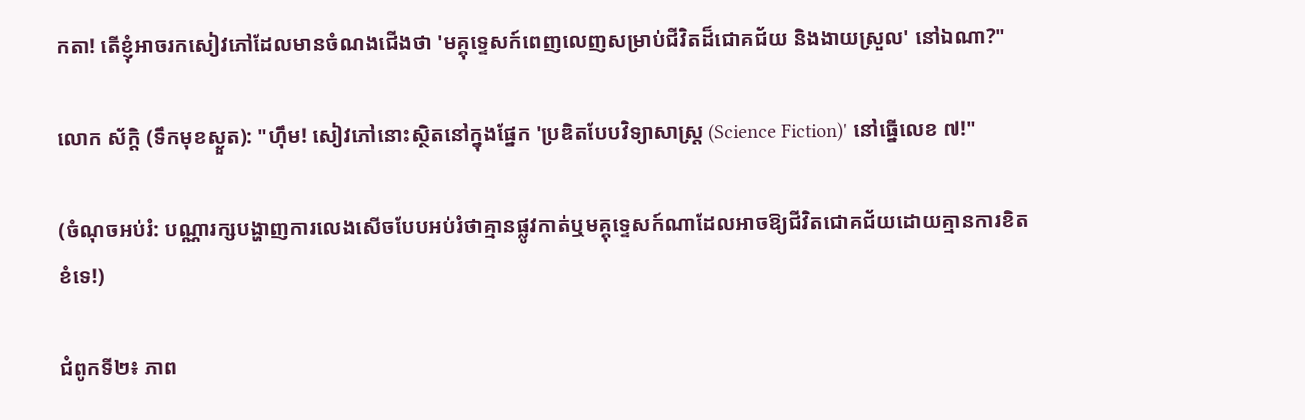កតា! តើខ្ញុំអាចរកសៀវភៅដែលមានចំណងជើងថា 'មគ្គុទ្ទេសក៍ពេញលេញសម្រាប់ជីវិតដ៏ជោគជ័យ និងងាយស្រួល' នៅឯណា?"

លោក ស័ក្តិ (ទឹកមុខស្ងួត): "ហ៊ឹម! សៀវភៅនោះស្ថិតនៅក្នុងផ្នែក 'ប្រឌិតបែបវិទ្យាសាស្ត្រ (Science Fiction)' នៅធ្នើលេខ ៧!"

(ចំណុចអប់រំ: បណ្ណារក្សបង្ហាញការលេងសើចបែបអប់រំថាគ្មានផ្លូវកាត់ឬមគ្គុទ្ទេសក៍ណាដែលអាចឱ្យជីវិតជោគជ័យដោយគ្មានការខិតខំទេ!)

ជំពូកទី២៖ ភាព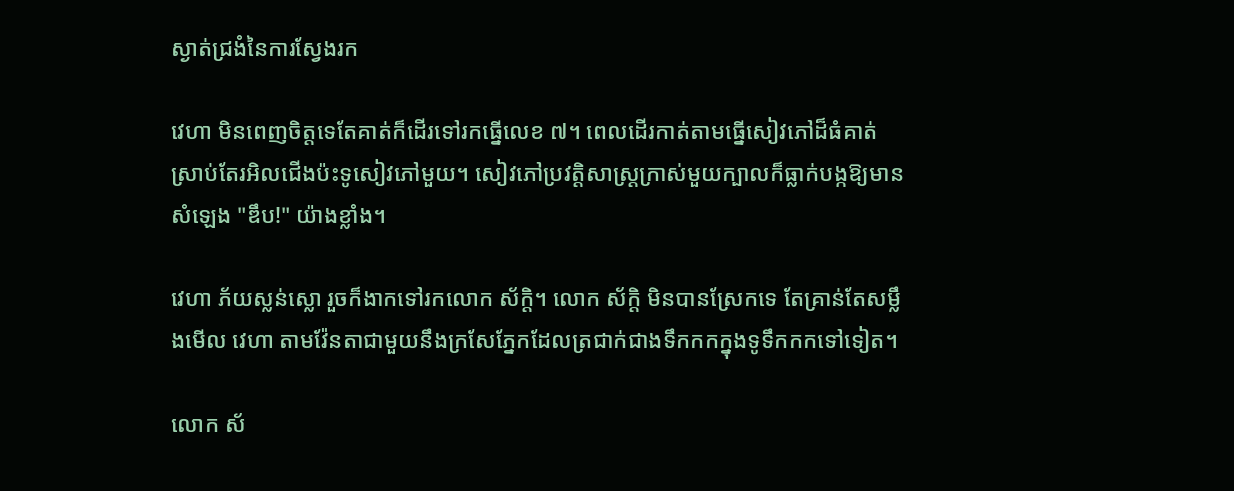ស្ងាត់ជ្រងំនៃការស្វែងរក

វេហា មិនពេញចិត្តទេតែគាត់ក៏ដើរទៅរកធ្នើលេខ ៧។ ពេលដើរកាត់តាមធ្នើសៀវភៅដ៏ធំគាត់ស្រាប់តែរអិលជើងប៉ះទូសៀវភៅមួយ។ សៀវភៅប្រវត្តិសាស្ត្រក្រាស់មួយក្បាលក៏ធ្លាក់បង្កឱ្យមានសំឡេង "ឌឹប!" យ៉ាងខ្លាំង។

វេហា ភ័យស្លន់ស្លោ រួចក៏ងាកទៅរកលោក ស័ក្តិ។ លោក ស័ក្តិ មិនបានស្រែកទេ តែគ្រាន់តែសម្លឹងមើល វេហា តាមវ៉ែនតាជាមួយនឹងក្រសែភ្នែកដែលត្រជាក់ជាងទឹកកកក្នុងទូទឹកកកទៅទៀត។

លោក ស័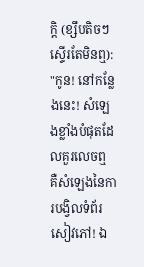ក្តិ (ខ្សឹបតិចៗ ស្ទើរតែមិនឮ): "កូន! នៅកន្លែងនេះ! សំឡេងខ្លាំងបំផុតដែលគួរលេចឮ គឺសំឡេងនៃការបង្វិលទំព័រសៀវភៅ! ឯ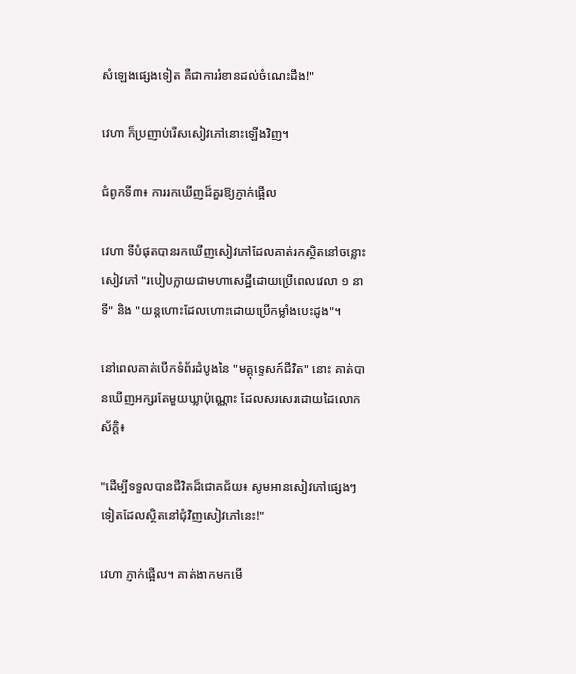សំឡេងផ្សេងទៀត គឺជាការរំខានដល់ចំណេះដឹង!"

វេហា ក៏ប្រញាប់រើសសៀវភៅនោះឡើងវិញ។

ជំពូកទី៣៖ ការរកឃើញដ៏គួរឱ្យភ្ញាក់ផ្អើល

វេហា ទីបំផុតបានរកឃើញសៀវភៅដែលគាត់រកស្ថិតនៅចន្លោះសៀវភៅ "របៀបក្លាយជាមហាសេដ្ឋីដោយប្រើពេលវេលា ១ នាទី" និង "យន្តហោះដែលហោះដោយប្រើកម្លាំងបេះដូង"។

នៅពេលគាត់បើកទំព័រដំបូងនៃ "មគ្គុទ្ទេសក៍ជីវិត" នោះ គាត់បានឃើញអក្សរតែមួយឃ្លាប៉ុណ្ណោះ ដែលសរសេរដោយដៃលោក ស័ក្តិ៖

"ដើម្បីទទួលបានជីវិតដ៏ជោគជ័យ៖ សូមអានសៀវភៅផ្សេងៗទៀតដែលស្ថិតនៅជុំវិញសៀវភៅនេះ!"

វេហា ភ្ញាក់ផ្អើល។ គាត់ងាកមកមើ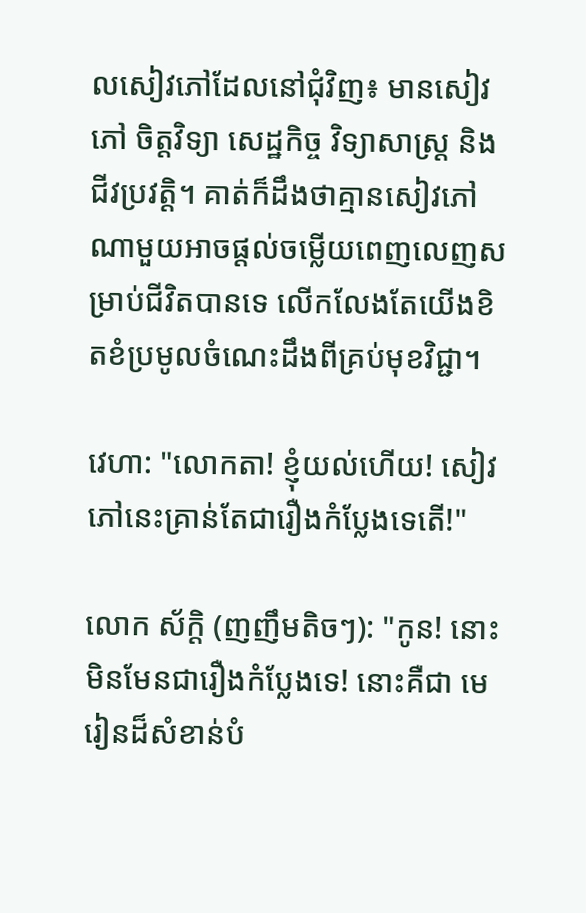លសៀវភៅដែលនៅជុំវិញ៖ មានសៀវភៅ ចិត្តវិទ្យា សេដ្ឋកិច្ច វិទ្យាសាស្ត្រ និងជីវប្រវត្តិ។ គាត់ក៏ដឹងថាគ្មានសៀវភៅណាមួយអាចផ្តល់ចម្លើយពេញលេញសម្រាប់ជីវិតបានទេ លើកលែងតែយើងខិតខំប្រមូលចំណេះដឹងពីគ្រប់មុខវិជ្ជា។

វេហា: "លោកតា! ខ្ញុំយល់ហើយ! សៀវភៅនេះគ្រាន់តែជារឿងកំប្លែងទេតើ!"

លោក ស័ក្តិ (ញញឹមតិចៗ): "កូន! នោះមិនមែនជារឿងកំប្លែងទេ! នោះគឺជា មេរៀនដ៏សំខាន់បំ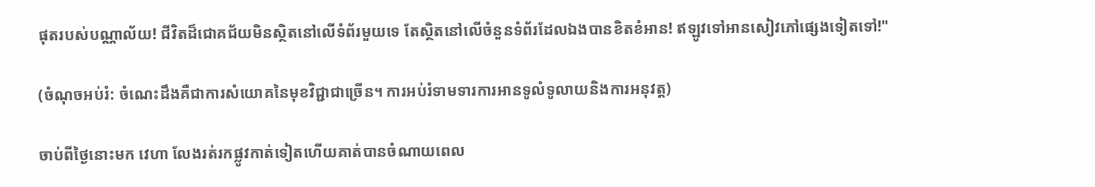ផុតរបស់បណ្ណាល័យ! ជីវិតដ៏ជោគជ័យមិនស្ថិតនៅលើទំព័រមួយទេ តែស្ថិតនៅលើចំនួនទំព័រដែលឯងបានខិតខំអាន! ឥឡូវទៅអានសៀវភៅផ្សេងទៀតទៅ!"

(ចំណុចអប់រំ: ចំណេះដឹងគឺជាការសំយោគនៃមុខវិជ្ជាជាច្រើន។ ការអប់រំទាមទារការអានទូលំទូលាយនិងការអនុវត្ត)

ចាប់ពីថ្ងៃនោះមក វេហា លែងរត់រកផ្លូវកាត់ទៀតហើយគាត់បានចំណាយពេល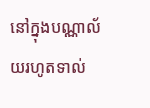នៅក្នុងបណ្ណាល័យរហូតទាល់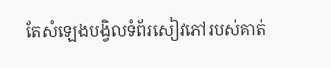តែសំឡេងបង្វិលទំព័រសៀវភៅរបស់គាត់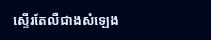ស្ទើរតែលឺជាងសំឡេង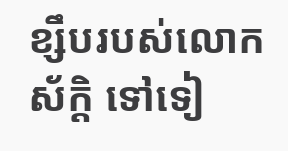ខ្សឹបរបស់លោក ស័ក្តិ ទៅទៀ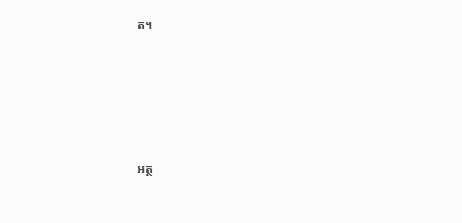ត។





អត្ថ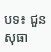បទ៖ ជួន សុធា